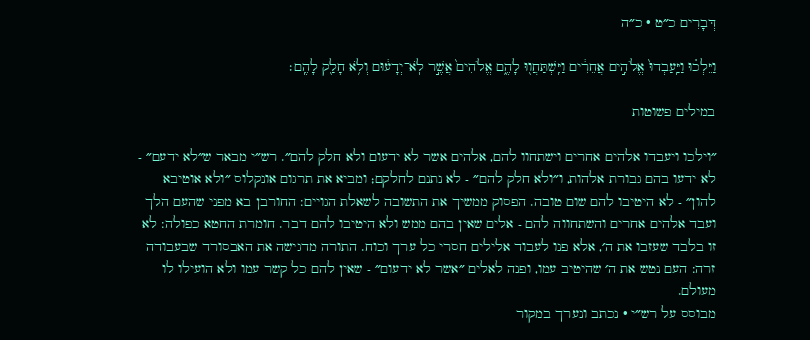דְּבָרִים כ״ט · כ״ה

וַיֵּלְכ֗וּ וַיַּֽעַבְדוּ֙ אֱלֹהִ֣ים אֲחֵרִ֔ים וַיִּֽשְׁתַּחֲו֖וּ לָהֶ֑ם אֱלֹהִים֙ אֲשֶׁ֣ר לֹֽא־יְדָע֔וּם וְלֹ֥א חָלַ֖ק לָהֶֽם׃

במילים פשוטות

״וילכו ויעבדו אלהים אחרים וישתחוו להם, אלהים אשר לא ידעום ולא חלק להם״. רש״י מבאר ש״לא ידעם״ - לא ידעו בהם גבורת אלהות, ו״ולא חלק להם״ - לא נתנם לחלקם; ומביא את תרגום אונקלוס ״ולא אוטיבא להון״ - לא היטיבו להם שום טובה. הפסוק ממשיך את התשובה לשאלת הגויים: החורבן בא מפני שהעם הלך ועבד אלהים אחרים והשתחווה להם - אלים שאין בהם ממש ולא היטיבו להם דבר. חומרת החטא כפולה: לא זו בלבד שעזבו את ה׳, אלא פנו לעבוד אלילים חסרי כל ערך וכוח. התורה מדגישה את האבסורד שבעבודה זרה: העם נטש את ה׳ שהיטיב עמו, ופנה לאלים ״אשר לא ידעום״ - שאין להם כל קשר עמו ולא הועילו לו מעולם.
מבוסס על רש״י · נכתב ונערך במקור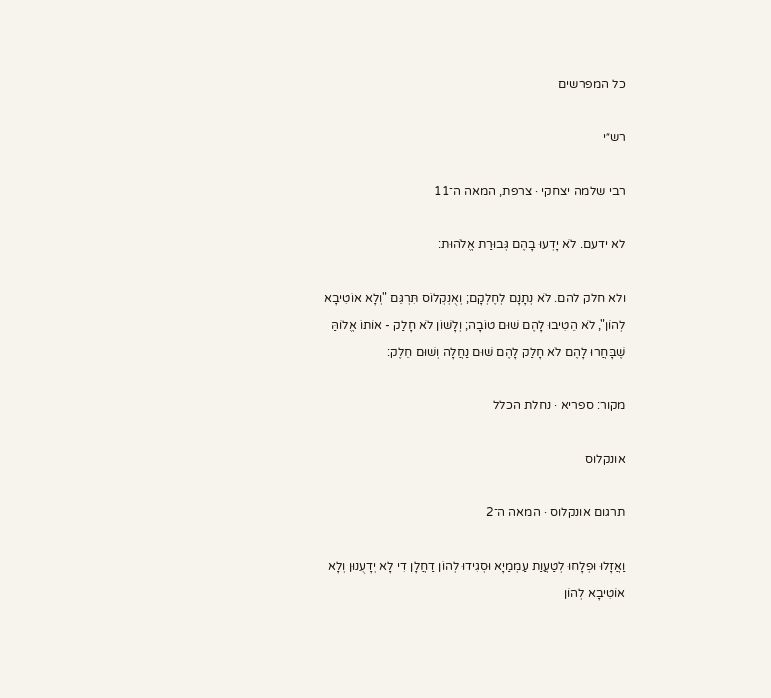כל המפרשים

רש״י

רבי שלמה יצחקי · צרפת, המאה ה־11

לא ידעם. לֹא יָדְעוּ בָהֶם גְּבוּרַת אֱלֹהוּת:

ולא חלק להם. לֹא נְתָנָם לְחֶלְקָם; וְאֻנְקְלוֹס תִּרְגֵּם "וְלָא אוֹטִיבָא לְהוֹן", לֹא הֵטִיבוּ לָהֶם שׁוּם טוֹבָה; וְלָשׁוֹן לֹא חָלַק - אוֹתוֹ אֱלוֹהַּ שֶׁבָּחֲרוּ לָהֶם לֹא חָלַק לָהֶם שׁוּם נַחֲלָה וְשׁוּם חֵלֶק:

מקור: ספריא · נחלת הכלל

אונקלוס

תרגום אונקלוס · המאה ה־2

וַאֲזָלוּ וּפְלָחוּ לְטַעֲוַת עַמְמַיָא וּסְגִידוּ לְהוֹן דַחֲלָן דִי לָא יְדָעֻנוּן וְלָא אוֹטִיבָא לְהוֹן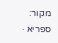מקור: ספריא ·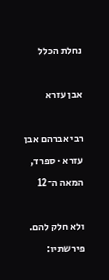נחלת הכלל

אבן עזרא

רבי אברהם אבן עזרא · ספרד, המאה ה־12

ולא חלק להם. פירשתיו: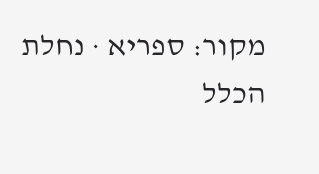מקור: ספריא · נחלת הכלל